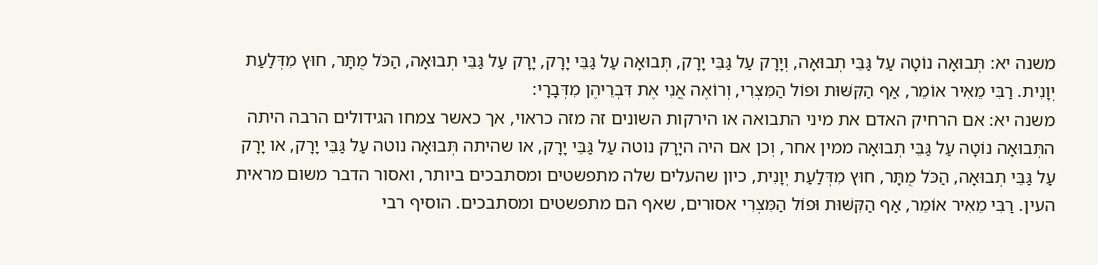משנה יא: תְּבוּאָה נוֹטָה עַל גַּבֵּי תְבוּאָה, וְיָרָק עַל גַּבֵּי יָרָק, תְּבוּאָה עַל גַּבֵּי יָרָק, יָרָק עַל גַּבֵּי תְבוּאָה, הַכֹּל מֻתָּר, חוּץ מִדְּלַעַת יְוָנִית. רַבִּי מֵאִיר אוֹמֵר, אַף הַקִּשּׁוּת וּפוֹל הַמִּצְרִי, וְרוֹאֶה אֲנִי אֶת דִּבְרֵיהֶן מִדְּבָרָי:
משנה יא: אם הרחיק האדם את מיני התבואה או הירקות השונים זה מזה כראוי, אך כאשר צמחו הגידולים הרבה היתה התְּבוּאָה נוֹטָה עַל גַּבֵּי תְבוּאָה ממין אחר, וְכן אם היה היָרָק נוטה עַל גַּבֵּי יָרָק, או שהיתה תְּבוּאָה נוטה עַל גַּבֵּי יָרָק, או יָרָק עַל גַּבֵּי תְבוּאָה, הַכֹּל מֻתָּר, חוּץ מִדְּלַעַת יְוָנִית, כיון שהעלים שלה מתפשטים ומסתבכים ביותר, ואסור הדבר משום מראית העין. רַבִּי מֵאִיר אוֹמֵר, אַף הַקִּשּׁוּת וּפוֹל הַמִּצְרִי אסורים, שאף הם מתפשטים ומסתבכים. הוסיף רבי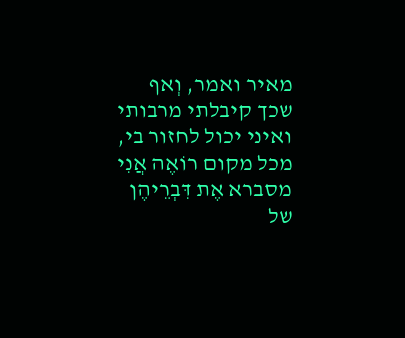מאיר ואמר, וְאף שכך קיבלתי מרבותי ואיני יכול לחזור בי, מכל מקום רוֹאֶה אֲנִי מסברא אֶת דִּבְרֵיהֶן של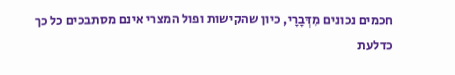חכמים נכונים מִדְּבָרָי, כיון שהקישות ופול המצרי אינם מסתבכים כל כך כדלעת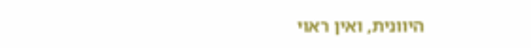היוונית, ואין ראוי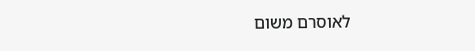לאוסרם משום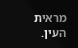מראית העין.